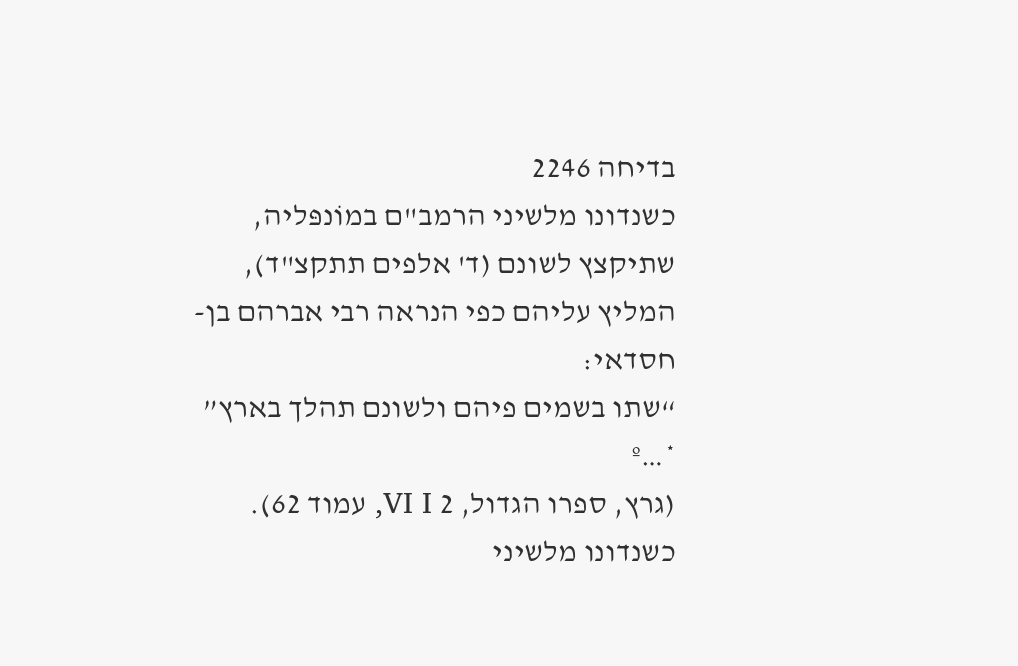בדיחה 2246
כשנדונו מלשיני הרמב"ם במוֹנפּליה, שתיקצץ לשונם (ד' אלפים תתקצ"ד), המליץ עליהם כפי הנראה רבי אברהם בן-חסדאי:
“שתו בשמים פיהם ולשונם תהלך בארץ” *…º
(גרץ, ספרו הגדול, 2 VI I, עמוד 62).
כשנדונו מלשיני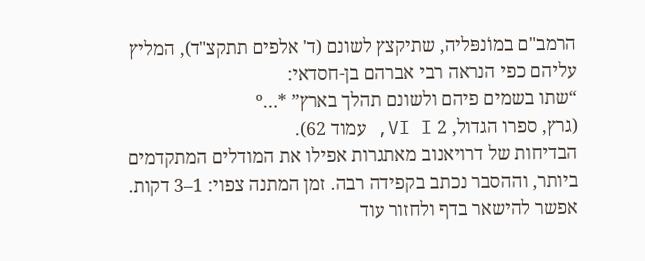הרמב"ם במוֹנפּליה, שתיקצץ לשונם (ד' אלפים תתקצ"ד), המליץ עליהם כפי הנראה רבי אברהם בן-חסדאי:
“שתו בשמים פיהם ולשונם תהלך בארץ” *…º
(גרץ, ספרו הגדול, 2 VI I, עמוד 62).
הבדיחות של דרויאנוב מאתגרות אפילו את המודלים המתקדמים ביותר, וההסבר נכתב בקפידה רבה. זמן המתנה צפוי: 1–3 דקות. אפשר להישאר בדף ולחזור עוד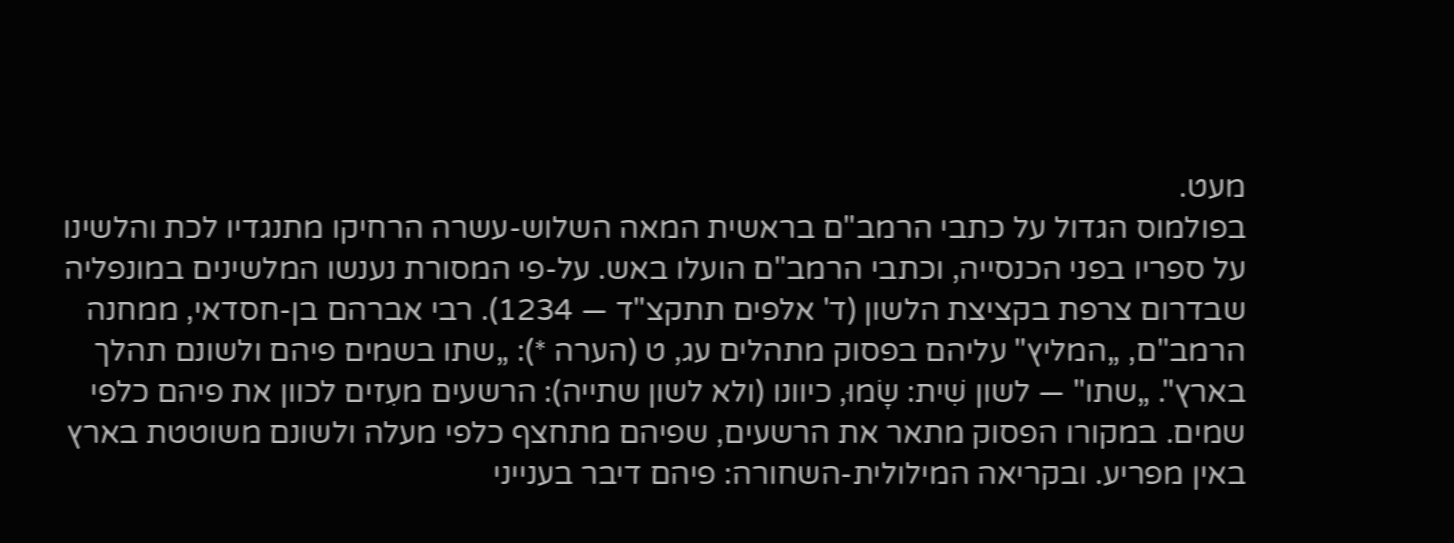מעט.
בפולמוס הגדול על כתבי הרמב"ם בראשית המאה השלוש-עשרה הרחיקו מתנגדיו לכת והלשינו על ספריו בפני הכנסייה, וכתבי הרמב"ם הועלו באש. על-פי המסורת נענשו המלשינים במונפליה שבדרום צרפת בקציצת הלשון (ד' אלפים תתקצ"ד — 1234). רבי אברהם בן-חסדאי, ממחנה הרמב"ם, „המליץ" עליהם בפסוק מתהלים עג, ט (הערה *): „שתו בשמים פיהם ולשונם תהלך בארץ". „שתו" — לשון שִׁית: שָׂמוּ, כיוונו (ולא לשון שתייה): הרשעים מעִזים לכוון את פיהם כלפי שמים. במקורו הפסוק מתאר את הרשעים, שפיהם מתחצף כלפי מעלה ולשונם משוטטת בארץ באין מפריע. ובקריאה המילולית-השחורה: פיהם דיבר בענייני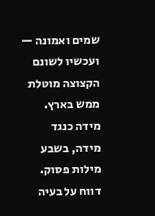שמים ואמונה — ועכשיו לשונם הקצוצה מוטלת ממש בארץ. מידה כנגד מידה, בשבע מילות פסוק.
דווח על בעיה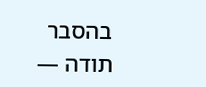בהסבר
תודה —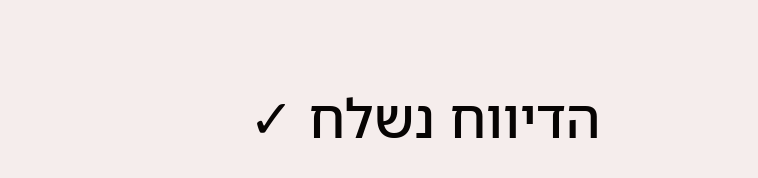הדיווח נשלח ✓